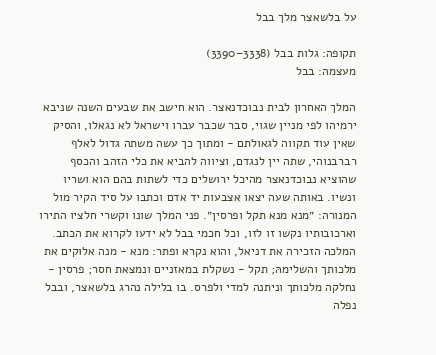על בלשאצר מלך בבל

תקופה: גלות בבל (3338–3390)
מעצמה: בבל

המלך האחרון לבית נבוכדנאצר. הוא חישב את שבעים השנה שניבא ירמיהו לפי מניין שגוי, סבר שכבר עברו וישראל לא נגאלו, והסיק שאין עוד תקווה לגאולתם - ומתוך כך עשה משתה גדול לאלף רברבנוהי, שתה יין לנגדם, וציווה להביא את כלי הזהב והכסף שהוציא נבוכדנאצר מהיכל ירושלים כדי לשתות בהם הוא ושריו ונשיו. באותה שעה יצאו אצבעות יד אדם וכתבו על סיד הקיר מול המנורה: ״מנא מנא תקל ופרסין״. פני המלך שונו וקשרי חלציו התירו וארכובותיו נקשו זו לזו, וכל חכמי בבל לא ידעו לקרוא את הכתב. המלכה הזכירה את דניאל, והוא נקרא ופתר: מנא - מנה אלוקים את מלכותך והשלימהּ; תקל - נשקלת במאזניים ונמצאת חסר; פרסין - נחלקה מלכותך וניתנה למדי ולפרס. בו בלילה נהרג בלשאצר, ובבל נפלה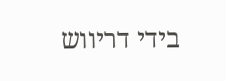בידי דריווש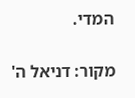המדי.

מקור: דניאל ה'